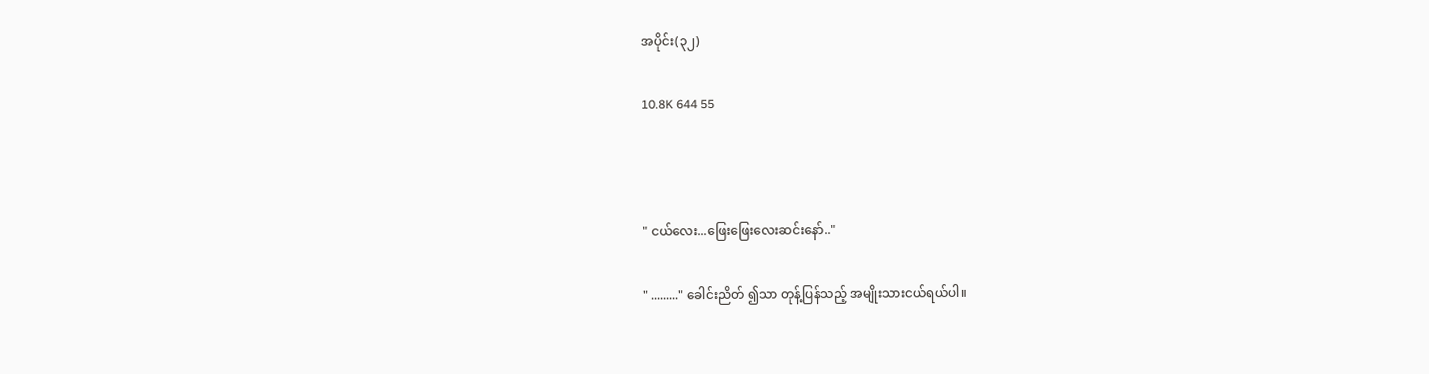အပိုင်း(၃၂)

10.8K 644 55



" ငယ်လေး...ဖြေးဖြေးလေးဆင်းနော်.."

" ........." ခေါင်းညိတ် ၍သာ တုန့်ပြန်သည့် အမျိုးသားငယ်ရယ်ပါ။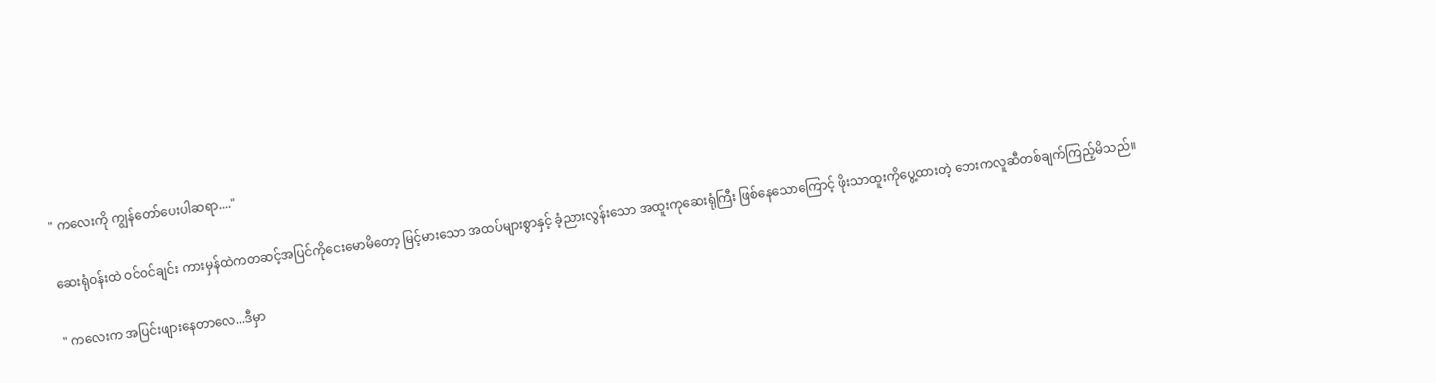" ကလေးကို ကျွန်တော်ပေးပါဆရာ...."

ဆေးရုံဝန်းထဲ ဝင်ဝင်ချင်း ကားမှန်ထဲကတဆင့်အပြင်ကိုငေးမောမိတော့ မြင့်မားသော အထပ်များစွာနှင့် ခံ့ညားလွန်းသော အထူးကုဆေးရုံကြီး ဖြစ်နေသောကြောင့် ဖိုးသာထူးကိုပွေ့ထားတဲ့ ဘေးကလူဆီတစ်ချက်ကြည့်မိသည်။

" ကလေးက အပြင်းဖျားနေတာလေ...ဒီမှာ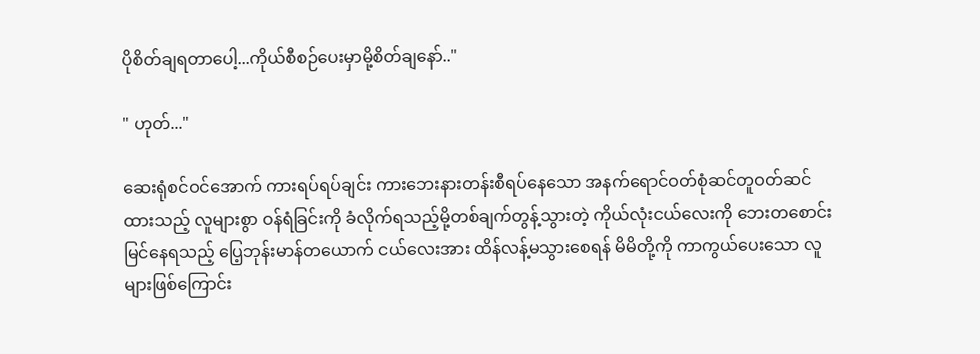ပိုစိတ်ချရတာပေါ့...ကိုယ်စီစဉ်ပေးမှာမို့စိတ်ချနော်.."

" ဟုတ်..."

ဆေးရုံစင်ဝင်အောက် ကားရပ်ရပ်ချင်း ကားဘေးနားတန်းစီရပ်နေသော အနက်ရောင်ဝတ်စုံဆင်တူဝတ်ဆင်ထားသည့် လူများစွာ ဝန်ရံခြင်းကို ခံလိုက်ရသည့်မို့တစ်ချက်တွန့်သွားတဲ့ ကိုယ်လုံးငယ်လေးကို ဘေးတစောင်းမြင်နေရသည့် ပြေ့ဘုန်းမာန်တယောက် ငယ်လေးအား ထိန်လန့်မသွားစေရန် မိမိတို့ကို ကာကွယ်ပေးသော လူများဖြစ်ကြောင်း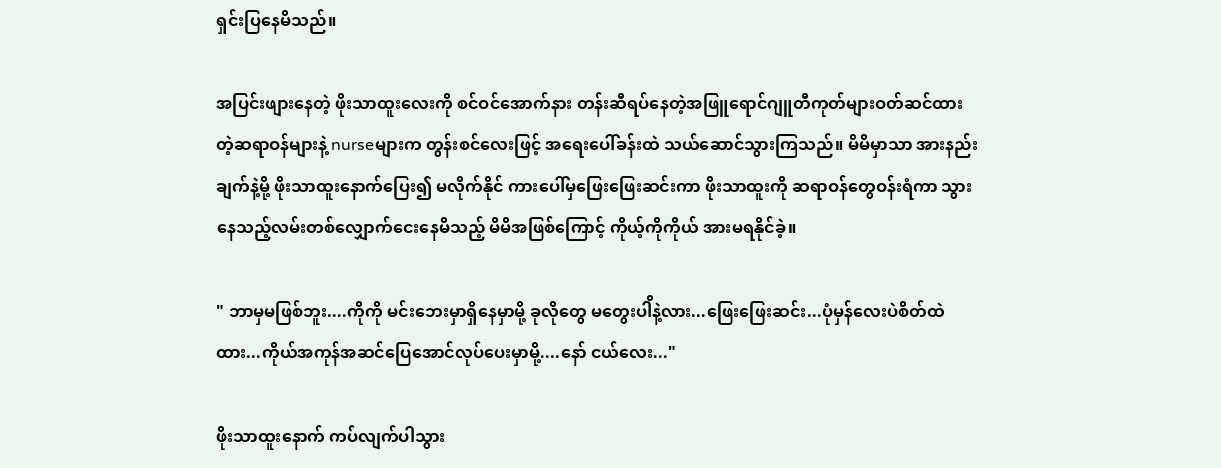ရှင်းပြနေမိသည်။

အပြင်းဖျားနေတဲ့ ဖိုးသာထူးလေးကို စင်ဝင်အောက်နား တန်းဆီရပ်နေတဲ့အဖြူရောင်ဂျူတီကုတ်များဝတ်ဆင်ထားတဲ့ဆရာဝန်များနဲ့ nurseများက တွန်းစင်လေးဖြင့် အရေးပေါ်ခန်းထဲ သယ်ဆောင်သွားကြသည်။ မိမိမှာသာ အားနည်းချက်နဲ့မို့ ဖိုးသာထူးနောက်ပြေး၍ မလိုက်နိုင် ကားပေါ်မှဖြေးဖြေးဆင်းကာ ဖိုးသာထူးကို ဆရာဝန်တွေဝန်းရံကာ သွားနေသည့်လမ်းတစ်လျှောက်ငေးနေမိသည့် မိမိအဖြစ်ကြောင့် ကိုယ့်ကိုကိုယ် အားမရနိုင်ခဲ့။

" ဘာမှမဖြစ်ဘူး....ကိုကို မင်းဘေးမှာရှိနေမှာမို့ ခုလိုတွေ မတွေးပါိနဲ့လား...ဖြေးဖြေးဆင်း...ပုံမှန်လေးပဲစိတ်ထဲထား...ကိုယ်အကုန်အဆင်ပြေအောင်လုပ်ပေးမှာမို့....နော် ငယ်လေး..."

ဖိုးသာထူးနောက် ကပ်လျက်ပါသွား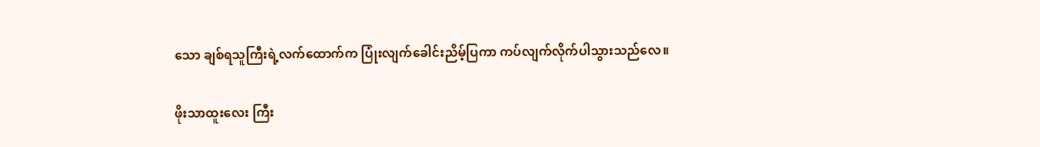သော ချစ်ရသူကြီးရဲ့လက်ထောက်က ပြုံးလျက်ခေါင်းညိမ့်ပြကာ ကပ်လျက်လိုက်ပါသွားသည်လေ။

ဖိုးသာထူးလေး ကြီး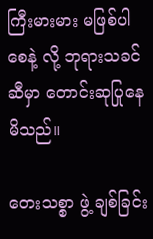ကြီးမားမား မဖြစ်ပါစေနဲ့ လို့ ဘုရားသခင်ဆီမှာ တောင်းဆုပြုနေမိသည်။

တေးသစ္စာ ဖွဲ့ ချစ်ခြင်း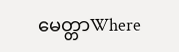မေတ္တာWhere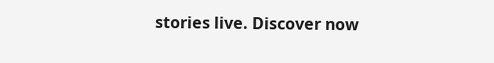stories live. Discover now